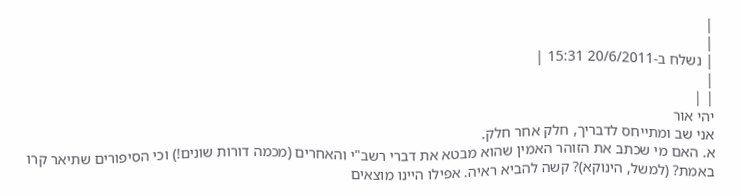|
|
| נשלח ב-20/6/2011 15:31 |
|
| |
יהי אור
אני שב ומתייחס לדבריך, חלק אחר חלק.
א. האם מי שכתב את הזוהר האמין שהוא מבטא את דברי רשב"י והאחרים (מכמה דורות שונים!) וכי הסיפורים שתיאר קרו באמת? (למשל, הינוקא)? קשה להביא ראיה. אפילו היינו מוצאים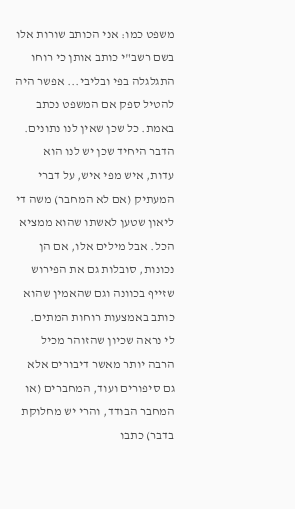משפט כמו: אני הכותב שורות אלו בשם רשב"י כותב אותן כי רוחו התגלגלה בפי ובליבי... אפשר היה להטיל ספק אם המשפט נכתב באמת. כל שכן שאין לנו נתונים.
הדבר היחיד שכן יש לנו הוא עדות, איש מפי איש, על דברי המעתיק (אם לא המחבר) משה די ליאון שטען לאשתו שהוא ממציא הכל. אבל מילים אלו, אם הן נכונות, סובלות גם את הפירוש שזייף בכוונה וגם שהאמין שהוא כותב באמצעות רוחות המתים.
לי נראה שכיון שהזוהר מכיל הרבה יותר מאשר דיבורים אלא גם סיפורים ועוד, המחברים (או המחבר הבודד, והרי יש מחלוקת בדבר) כתבו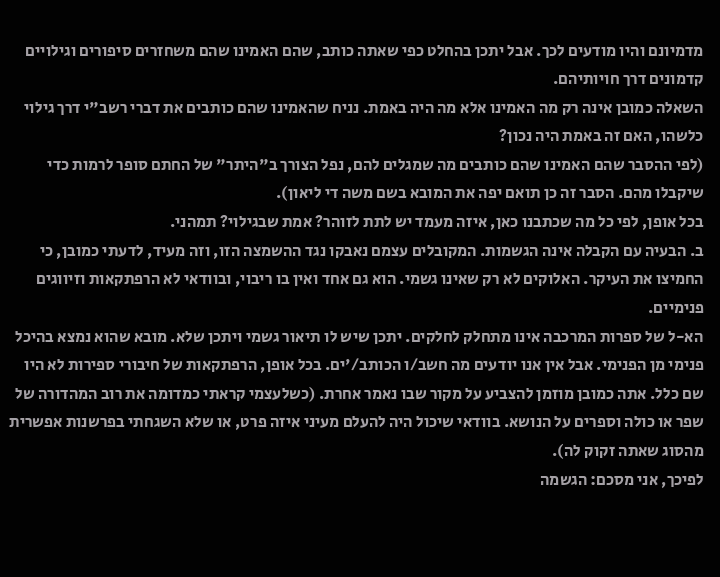מדמיונם והיו מודעים לכך. אבל יתכן בהחלט כפי שאתה כותב, שהם האמינו שהם משחזרים סיפורים וגילויים קדמונים דרך חויותיהם.
השאלה כמובן אינה רק מה האמינו אלא מה היה באמת. נניח שהאמינו שהם כותבים את דברי רשב"י דרך גילוי כלשהו, האם זה באמת היה נכון?
(לפי ההסבר שהם האמינו שהם כותבים מה שמגלים להם, נפל הצורך ב"היתר" של החתם סופר לרמות כדי שיקבלו מהם. הסבר זה כן תואם יפה את המובא בשם משה די ליאון).
בכל אופן, לפי כל מה שכתבנו כאן, איזה מעמד יש לתת לזוהר? אמת שבגילוי? תמהני.
ב. הבעיה עם הקבלה אינה הגשמות. המקובלים עצמם נאבקו נגד ההשמצה הזו, וזה מעיד, לדעתי כמובן, כי החמיצו את העיקר. האלוקים לא רק שאינו גשמי. הוא גם אחד ואין בו ריבוי, ובוודאי לא הרפתקאות וזיווגים פנימיים.
הא-ל של ספרות המרכבה אינו מתחלק לחלקים. יתכן שיש לו תיאור גשמי ויתכן שלא. מובא שהוא נמצא בהיכל פנימי מן הפנימי. אבל אין אנו יודעים מה חשב/ו הכותב/'ים. בכל אופן, הרפתקאות של חיבורי ספירות לא היו שם כלל. אתה כמובן מוזמן להצביע על מקור שבו נאמר אחרת. (כשלעצמי קראתי כמדומה את רוב המהדורה של שפר או כולה וספרים על הנושא. בוודאי שיכול היה להעלם מעיני איזה פרט, או שלא השגחתי בפרשנות אפשרית מהסוג שאתה זקוק לה).
לפיכך, אני מסכם: הגשמה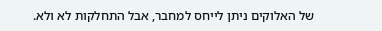של האלוקים ניתן לייחס למחבר, אבל התחלקות לא ולא.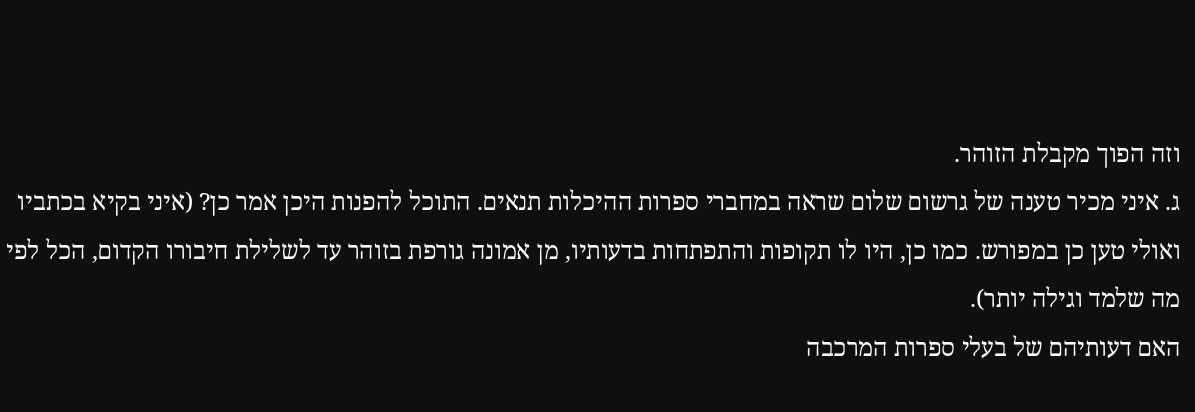וזה הפוך מקבלת הזוהר.
ג. איני מכיר טענה של גרשום שלום שראה במחברי ספרות ההיכלות תנאים. התוכל להפנות היכן אמר כן? (איני בקיא בכתביו ואולי טען כן במפורש. כמו כן, היו לו תקופות והתפתחות בדעותיו, מן אמונה גורפת בזוהר עד לשלילת חיבורו הקדום, הכל לפי מה שלמד וגילה יותר).
האם דעותיהם של בעלי ספרות המרכבה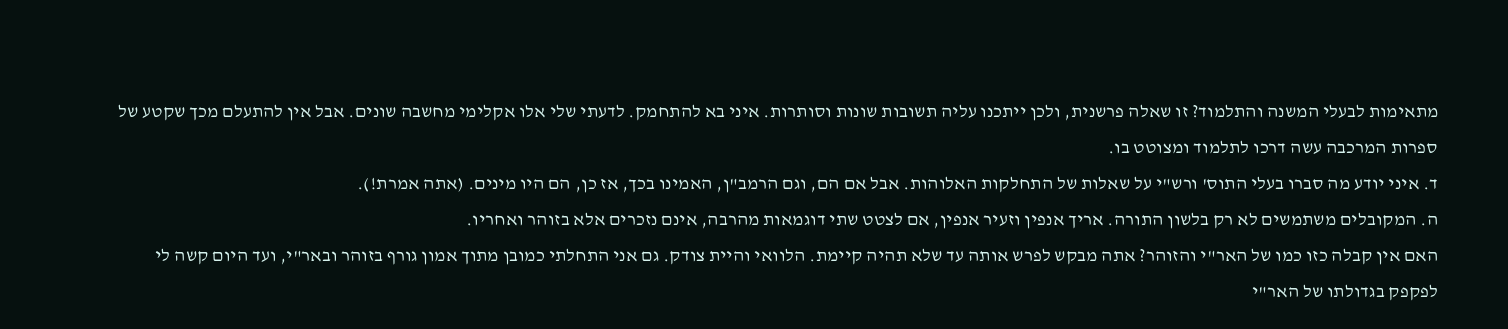מתאימות לבעלי המשנה והתלמוד? זו שאלה פרשנית, ולכן ייתכנו עליה תשובות שונות וסותרות. איני בא להתחמק. לדעתי שלי אלו אקלימי מחשבה שונים. אבל אין להתעלם מכך שקטע של ספרות המרכבה עשה דרכו לתלמוד ומצוטט בו.
ד. איני יודע מה סברו בעלי התוס' ורש"י על שאלות של התחלקות האלוהות. אבל אם הם, וגם הרמב"ן, האמינו בכך, אז כן, הם היו מינים. (אתה אמרת!).
ה. המקובלים משתמשים לא רק בלשון התורה. אריך אנפין וזעיר אנפין, אם לצטט שתי דוגמאות מהרבה, אינם נזכרים אלא בזוהר ואחריו.
האם אין קבלה כזו כמו של האר"י והזוהר? אתה מבקש לפרש אותה עד שלא תהיה קיימת. הלוואי והיית צודק. גם אני התחלתי כמובן מתוך אמון גורף בזוהר ובאר"י, ועד היום קשה לי לפקפק בגדולתו של האר"י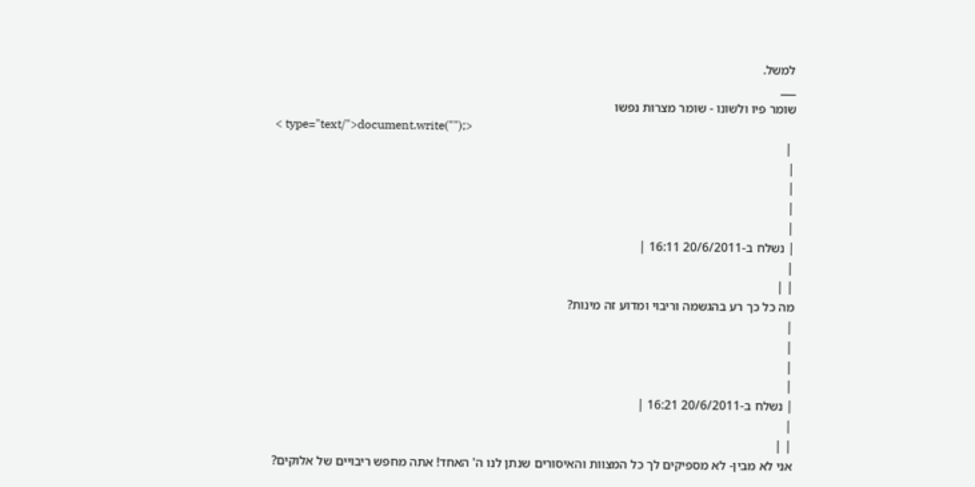למשל.
___
שומר פיו ולשונו - שומר מצרות נפשו
< type="text/">document.write("");>
 |
|
|
|
|
| נשלח ב-20/6/2011 16:11 |
|
| |
מה כל כך רע בהגשמה וריבוי ומדוע זה מינות?
|
|
|
|
| נשלח ב-20/6/2011 16:21 |
|
| |
אני לא מבין- לא מספיקים לך כל המצוות והאיסורים שנתן לנו ה' האחד! אתה מחפש ריבויים של אלוקים?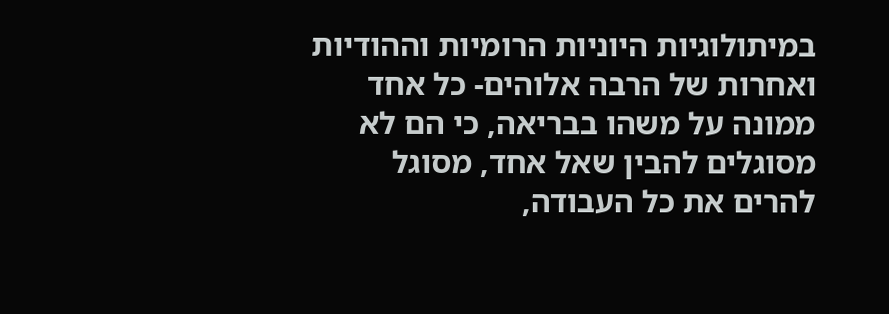במיתולוגיות היוניות הרומיות וההודיות ואחרות של הרבה אלוהים- כל אחד ממונה על משהו בבריאה, כי הם לא מסוגלים להבין שאל אחד, מסוגל להרים את כל העבודה,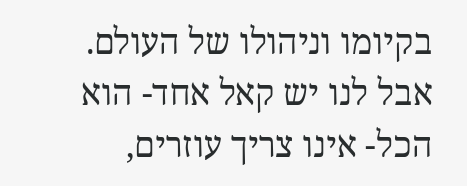בקיומו וניהולו של העולם. אבל לנו יש קאל אחד- הוא הכל- אינו צריך עוזרים,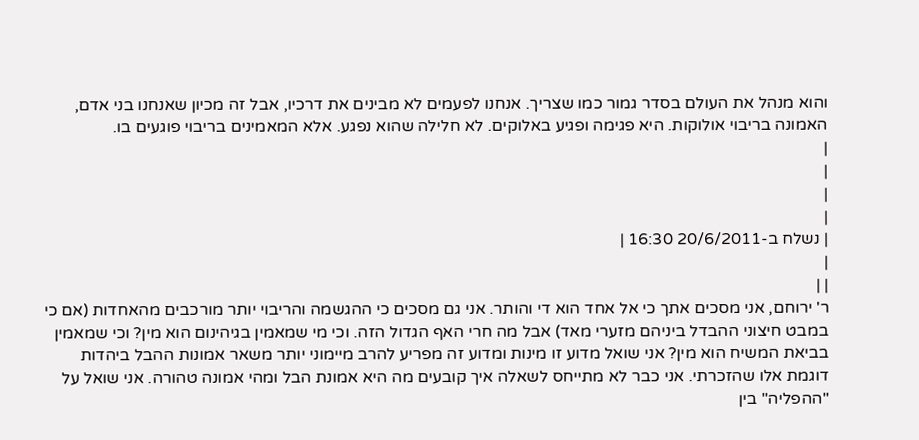והוא מנהל את העולם בסדר גמור כמו שצריך. אנחנו לפעמים לא מבינים את דרכיו, אבל זה מכיון שאנחנו בני אדם, האמונה בריבוי אולוקות. היא פגימה ופגיע באלוקים. לא חלילה שהוא נפגע. אלא המאמינים בריבוי פוגעים בו.
|
|
|
|
| נשלח ב-20/6/2011 16:30 |
|
| |
ר' ירוחם, אני מסכים אתך כי אל אחד הוא די והותר. אני גם מסכים כי ההגשמה והריבוי יותר מורכבים מהאחדות (אם כי במבט חיצוני ההבדל ביניהם מזערי מאד) אבל מה חרי האף הגדול הזה. וכי מי שמאמין בגיהינום הוא מין? וכי שמאמין בביאת המשיח הוא מין? אני שואל מדוע זו מינות ומדוע זה מפריע להרב מיימוני יותר משאר אמונות ההבל ביהדות דוגמת אלו שהזכרתי. אני כבר לא מתייחס לשאלה איך קובעים מה היא אמונת הבל ומהי אמונה טהורה. אני שואל על "ההפליה" בין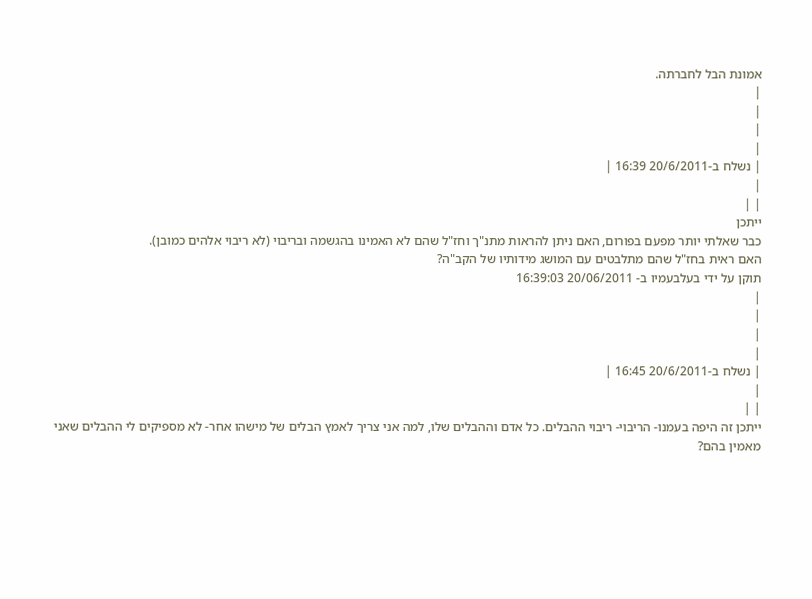אמונת הבל לחברתה.
|
|
|
|
| נשלח ב-20/6/2011 16:39 |
|
| |
ייתכן
כבר שאלתי יותר מפעם בפורום, האם ניתן להראות מתנ"ך וחז"ל שהם לא האמינו בהגשמה ובריבוי (לא ריבוי אלהים כמובן).
האם ראית בחז"ל שהם מתלבטים עם המושג מידותיו של הקב"ה?
תוקן על ידי בעלבעמיו ב- 20/06/2011 16:39:03
|
|
|
|
| נשלח ב-20/6/2011 16:45 |
|
| |
ייתכן זה היפה בעמנו- הריבוי- ריבוי ההבלים. כל אדם וההבלים שלו, למה אני צריך לאמץ הבלים של מישהו אחר- לא מספיקים לי ההבלים שאני מאמין בהם?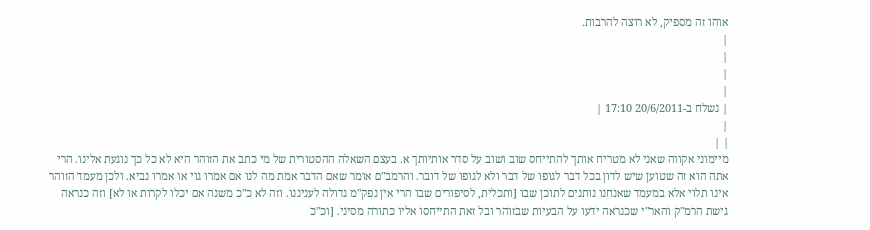אוהו זה מספיק, לא רוצה להרבות.
|
|
|
|
| נשלח ב-20/6/2011 17:10 |
|
| |
מיימוני אקווה שאני לא מטריח אותך להתייחס שוב ושוב על סדר אותיותך א. בעצם השאלה ההסטורית של מי כתב את הזוהר היא לא כל כך נוגעת אלינו. הרי אתה הוא זה שטוען שיש לדון בכל דבר לגופו של דבר ולא לגופו של דובר. והרמב"ם אומר שאם הדבר אמת מה לנו אם אמרו גוי או אמרו נביא. ולכן מעמד הזוהר אינו תלוי אלא במעמד שאנחנו נותנים לתוכן שבו [ותכלית, לסיפורים שבו הרי אין נפק"מ גדולה לעניננו. וזה לא כ"כ משנה אם יכלו לקרות או לא] וזה כנראה גישת הרמ"ק והאר"י שכנראה ידעו על הבעיות שבזוהר ובל זאת התייחסו אליו כתורה מסיני. [וכ"כ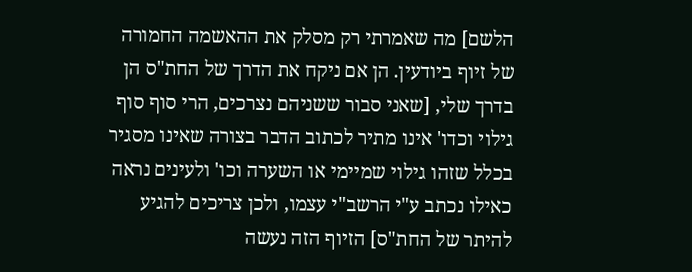הלשם] מה שאמרתי רק מסלק את ההאשמה החמורה של זיוף ביודעין. הן אם ניקח את הדרך של החת"ס הן בדרך שלי, [שאני סבור ששניהם נצרכים, הרי סוף סוף גילוי וכדו' אינו מתיר לכתוב הדבר בצורה שאינו מסגיר בכלל שזהו גילוי שמיימי או השערה וכו' ולעינים נראה כאילו נכתב ע"י הרשב"י עצמו, ולכן צריכים להגיע להיתר של החת"ס] הזיוף הזה נעשה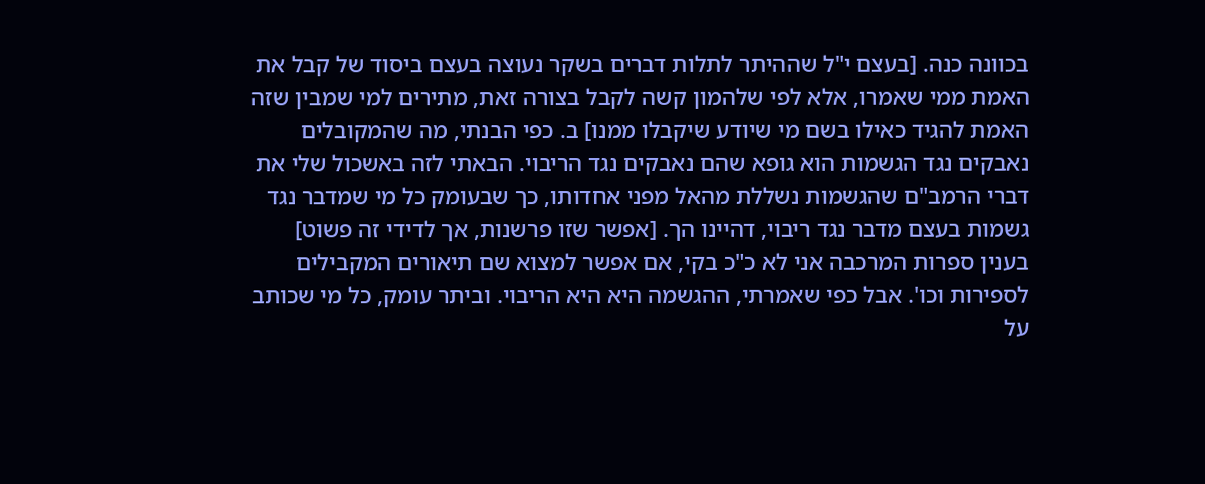בכוונה כנה. [בעצם י"ל שההיתר לתלות דברים בשקר נעוצה בעצם ביסוד של קבל את האמת ממי שאמרו, אלא לפי שלהמון קשה לקבל בצורה זאת, מתירים למי שמבין שזה האמת להגיד כאילו בשם מי שיודע שיקבלו ממנו] ב. כפי הבנתי, מה שהמקובלים נאבקים נגד הגשמות הוא גופא שהם נאבקים נגד הריבוי. הבאתי לזה באשכול שלי את דברי הרמב"ם שהגשמות נשללת מהאל מפני אחדותו, כך שבעומק כל מי שמדבר נגד גשמות בעצם מדבר נגד ריבוי, דהיינו הך. [אפשר שזו פרשנות, אך לדידי זה פשוט] בענין ספרות המרכבה אני לא כ"כ בקי, אם אפשר למצוא שם תיאורים המקבילים לספירות וכו'. אבל כפי שאמרתי, ההגשמה היא היא הריבוי. וביתר עומק, כל מי שכותב על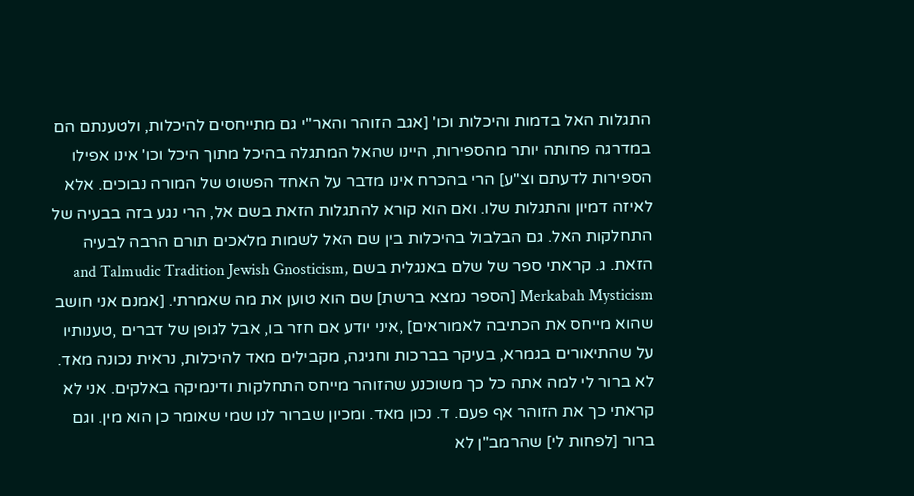התגלות האל בדמות והיכלות וכו' [אגב הזוהר והאר"י גם מתייחסים להיכלות, ולטענתם הם במדרגה פחותה יותר מהספירות, היינו שהאל המתגלה בהיכל מתוך היכל וכו' אינו אפילו הספירות לדעתם וצ"ע] הרי בהכרח אינו מדבר על האחד הפשוט של המורה נבוכים. אלא לאיזה דמיון והתגלות שלו. ואם הוא קורא להתגלות הזאת בשם אל, הרי נגע בזה בבעיה של התחלקות האל. גם הבלבול בהיכלות בין שם האל לשמות מלאכים תורם הרבה לבעיה הזאת. ג. קראתי ספר של שלם באנגלית בשם and Talmudic Tradition Jewish Gnosticism, Merkabah Mysticism [הספר נמצא ברשת] שם הוא טוען את מה שאמרתי. [אמנם אני חושב שהוא מייחס את הכתיבה לאמוראים] ,איני יודע אם חזר בו, אבל לגופן של דברים ,טענותיו על שהתיאורים בגמרא, בעיקר בברכות וחגיגה, מקבילים מאד להיכלות, נראית נכונה מאד. לא ברור לי למה אתה כל כך משוכנע שהזוהר מייחס התחלקות ודינמיקה באלקים. אני לא קראתי כך את הזוהר אף פעם. ד. נכון מאד. ומכיון שברור לנו שמי שאומר כן הוא מין. וגם ברור [לפחות לי] שהרמב"ן לא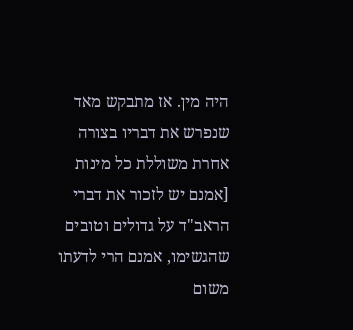היה מין. אז מתבקש מאד שנפרש את דבריו בצורה אחרת משוללת כל מינות [אמנם יש לזכור את דברי הראב"ד על גדולים וטובים שהגשימו, אמנם הרי לדעתו משום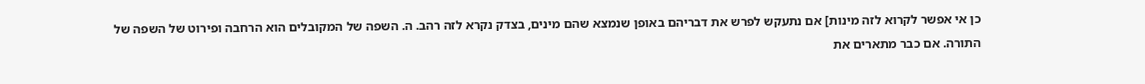כן אי אפשר לקרוא לזה מינות] אם נתעקש לפרש את דבריהם באופן שנמצא שהם מינים, בצדק נקרא לזה רהב. ה. השפה של המקובלים הוא הרחבה ופירוט של השפה של התורה. אם כבר מתארים את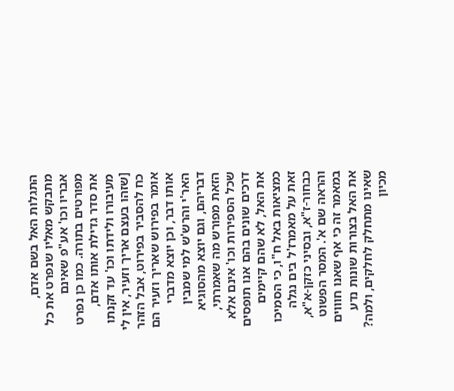התגלות האל בשם אדם, מתבקש מאליו שנפרט את כל אבריו וכו' אע"פ שאינם מפורטים בתורה. כמו כן נפרט את סדר גדילת אותו אדם, מעיבורו ולידתו וכו' עד זקנתו [שזהו בעצם אריך וזעיר, אין לי כח להסביר בפירוט, אבל הזהר אומר בפירוש שאריך וזעיר הם אותו דבר, וכן יוצא מדברי האר'י והרש'ש למי שמבין דבריהם, וגם יוצא מהסוגיא הזאת מפורש מה שאמרתי, שכל הספירות וכו' אינם אלא דרכים שונים בהם אנו תופסים את האל, לא שהם קיימים כמציאות באל ח"ו, כי הסמיכו זאת על מאמרז'ל בים נגלה כבחור-ז"א, ובסיני כזקן-א"א, והראה שם א'. המסר הפשוט במאמר זה כי אף שאנו חוווים את האל בצורות שונות נדע שאינו מתחלק לחלקים, ולמה? מכיון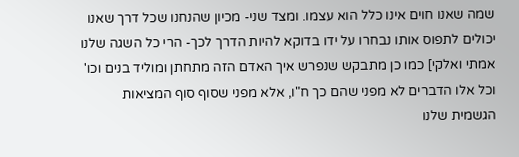שמה שאנו חוים אינו כלל הוא עצמו. ומצד שני- מכיון שהנחנו שכל דרך שאנו יכולים לתפוס אותו נבחרו על ידו בדוקא להיות הדרך לכך- הרי כל השגה שלנו אמתי ואלקי] כמו כן מתבקש שנפרש איך האדם הזה מתחתן ומוליד בנים וכו' וכל אלו הדברים לא מפני שהם כך ח"ו, אלא מפני שסוף סוף המציאות הגשמית שלנו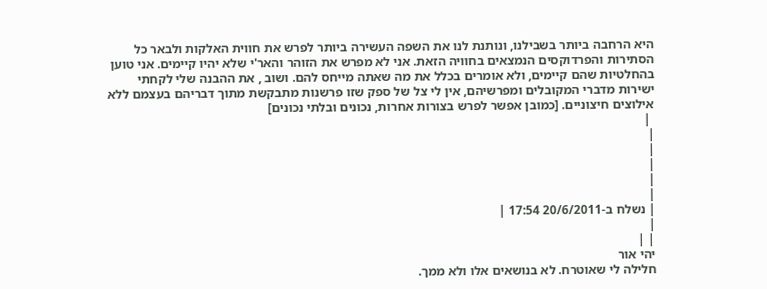היא הרחבה ביותר בשבילנו, ונותנת לנו את השפה העשירה ביותר לפרש את חווית האלקות ולבאר כל הסתירות והפרדוקסים הנמצאים בחוויה הזאת. אני לא מפרש את הזוהר והאר'י שלא יהיו קיימים. אני טוען בהחלטיות שהם קיימים, ולא אומרים בכלל את מה שאתה מייחס להם. ושוב , את ההבנה שלי לקחתי ישירות מדברי המקובלים ומפרשיהם, אין לי צל של ספק שזו פרשנות מתבקשת מתוך דבריהם בעצמם ללא אילוצים חיצוניים. [כמובן אפשר לפרש בצורות אחרות, נכונים ובלתי נכונים]
 |
|
|
|
|
|
| נשלח ב-20/6/2011 17:54 |
|
| |
יהי אור
חלילה לי שאוטרח. לא בנושאים אלו ולא ממך.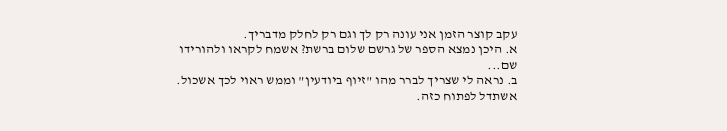עקב קוצר הזמן אני עונה רק לך וגם רק לחלק מדבריך.
א. היכן נמצא הספר של גרשם שלום ברשת? אשמח לקראו ולהורידו שם...
ב. נראה לי שצריך לברר מהו "זיוף ביודעין" וממש ראוי לכך אשכול. אשתדל לפתוח כזה.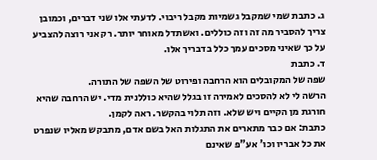ג. כתבת שמי שמקבל גשמיות מקבל ריבוי. לדעתי אלו שני דברים, וכמובן צריך להסביר מה זה וזה כוללים. ואשתדל מאוחר יותר. רק אני רוצה להצביע על כך שאיני מסכים עמך כלל בדבריך אלו.
ד. כתבת
שפה של המקובלים הוא הרחבה ופירוט של השפה של התורה.
הרשה לי לא להסכים לאמירה זו בגלל שהיא כוללנית מדי. יש הרחבה שהיא חורגת מן הקיים ויש שלא. וזה תלוי בהקשר. ראה לקמן.
כתבת: אם כבר מתארים את התגלות האל בשם אדם, מתבקש מאליו שנפרט את כל אבריו וכו' אע"פ שאינם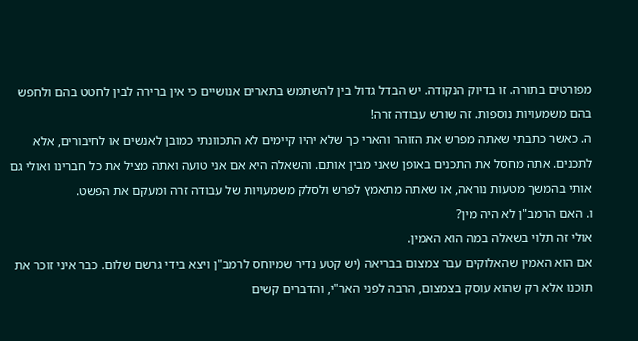מפורטים בתורה. זו בדיוק הנקודה. יש הבדל גדול בין להשתמש בתארים אנושיים כי אין ברירה לבין לחטט בהם ולחפש בהם משמעויות נוספות. זה שורש עבודה זרה!
ה. כאשר כתבתי שאתה מפרש את הזוהר והארי כך שלא יהיו קיימים לא התכוונתי כמובן לאנשים או לחיבורים, אלא לתכנים. אתה מחסל את התכנים באופן שאני מבין אותם. והשאלה היא אם אני טועה ואתה מציל את כל חברינו ואולי גם אותי בהמשך מטעות נוראה, או שאתה מתאמץ לפרש ולסלק משמעויות של עבודה זרה ומעקם את הפשט.
ו. האם הרמב"ן לא היה מין?
אולי זה תלוי בשאלה במה הוא האמין.
אם הוא האמין שהאלוקים עבר צמצום בבריאה (יש קטע נדיר שמיוחס לרמב"ן ויצא בידי גרשם שלום. כבר איני זוכר את תוכנו אלא רק שהוא עוסק בצמצום, הרבה לפני האר"י, והדברים קשים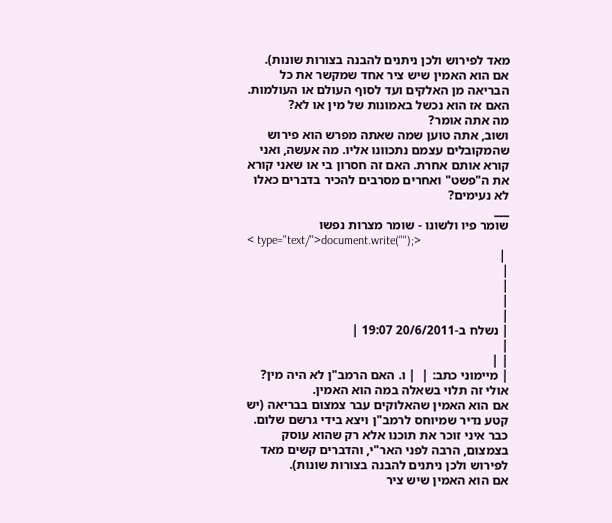מאד לפירוש ולכן ניתנים להבנה בצורות שונות).
אם הוא האמין שיש ציר אחד שמקשר את כל הבריאה מן האלקים ועד לסוף העולם או העולמות.
האם אז הוא נכשל באמונות של מין או לא?
מה אתה אומר?
ושוב, אתה טוען שמה שאתה מפרש הוא פירוש שהמקובלים עצמם נתכוונו אליו. מה אעשה, ואני קורא אותם אחרת. האם זה חסרון בי או שאני קורא את ה"פשט" ואחרים מסרבים להכיר בדברים כאלו לא נעימים?
___
שומר פיו ולשונו - שומר מצרות נפשו
< type="text/">document.write("");>
 |
|
|
|
|
| נשלח ב-20/6/2011 19:07 |
|
| |
| מיימוני כתב: |  | ו. האם הרמב"ן לא היה מין?
אולי זה תלוי בשאלה במה הוא האמין.
אם הוא האמין שהאלוקים עבר צמצום בבריאה (יש קטע נדיר שמיוחס לרמב"ן ויצא בידי גרשם שלום. כבר איני זוכר את תוכנו אלא רק שהוא עוסק בצמצום, הרבה לפני האר"י, והדברים קשים מאד לפירוש ולכן ניתנים להבנה בצורות שונות).
אם הוא האמין שיש ציר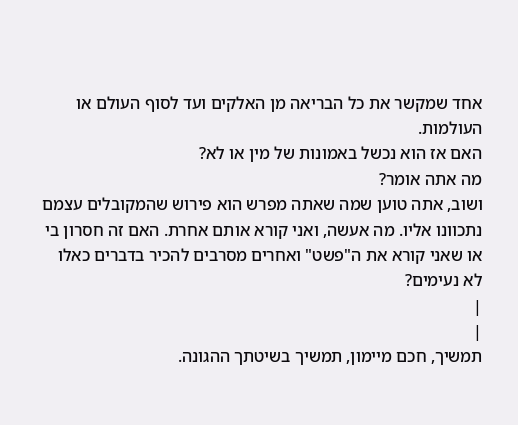אחד שמקשר את כל הבריאה מן האלקים ועד לסוף העולם או העולמות.
האם אז הוא נכשל באמונות של מין או לא?
מה אתה אומר?
ושוב, אתה טוען שמה שאתה מפרש הוא פירוש שהמקובלים עצמם נתכוונו אליו. מה אעשה, ואני קורא אותם אחרת. האם זה חסרון בי או שאני קורא את ה"פשט" ואחרים מסרבים להכיר בדברים כאלו לא נעימים?
|
|
תמשיך, חכם מיימון, תמשיך בשיטתך ההגונה.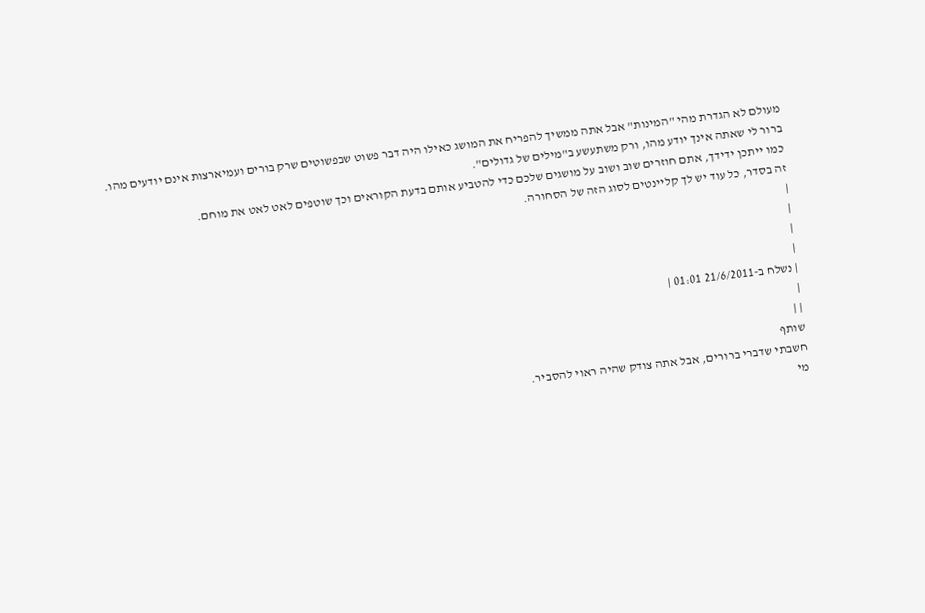מעולם לא הגדרת מהי "המינות" אבל אתה ממשיך להפריח את המושג כאילו היה דבר פשוט שבפשוטים שרק בורים ועמיארצות אינם יודעים מהו.
ברור לי שאתה אינך יודע מהו, ורק משתעשע ב"מילים של גדולים".
כמו ייתכן ידידך, אתם חוזרים שוב ושוב על מושגים שלכם כדי להטביע אותם בדעת הקוראים וכך שוטפים לאט לאט את מוחם.
זה בסדר, כל עוד יש לך קליינטים לסוג הזה של הסחורה.
|
|
|
|
| נשלח ב-21/6/2011 01:01 |
|
| |
שותף
חשבתי שדברי ברורים, אבל אתה צודק שהיה ראוי להסביר.
מי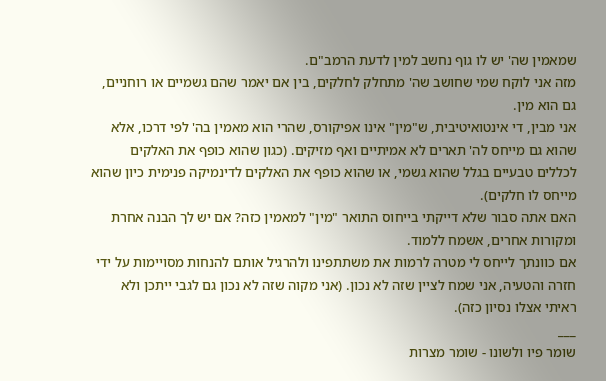שמאמין שה' יש לו גוף נחשב למין לדעת הרמב"ם.
מזה אני לוקח שמי שחושב שה' מתחלק לחלקים, בין אם יאמר שהם גשמיים או רוחניים, גם הוא מין.
אני מבין, די אינטואיטיבית, ש"מין" אינו אפיקורס, שהרי הוא מאמין בה' לפי דרכו, אלא שהוא גם מייחס לה' תארים לא אמיתיים ואף מזיקים. (כגון שהוא כופף את האלקים לכללים טבעיים בגלל שהוא גשמי, או שהוא כופף את האלקים לדינמיקה פנימית כיון שהוא מייחס לו חלקים).
האם אתה סבור שלא דייקתי בייחוס התואר "מין" למאמין כזה? אם יש לך הבנה אחרת ומקורות אחרים, אשמח ללמוד.
אם כוונתך לייחס לי מטרה לרמות את משתתפינו ולהרגיל אותם להנחות מסויימות על ידי חזרה והטעיה, אני שמח לציין שזה לא נכון. (אני מקוה שזה לא נכון גם לגבי ייתכן ולא ראיתי אצלו נסיון כזה).
___
שומר פיו ולשונו - שומר מצרות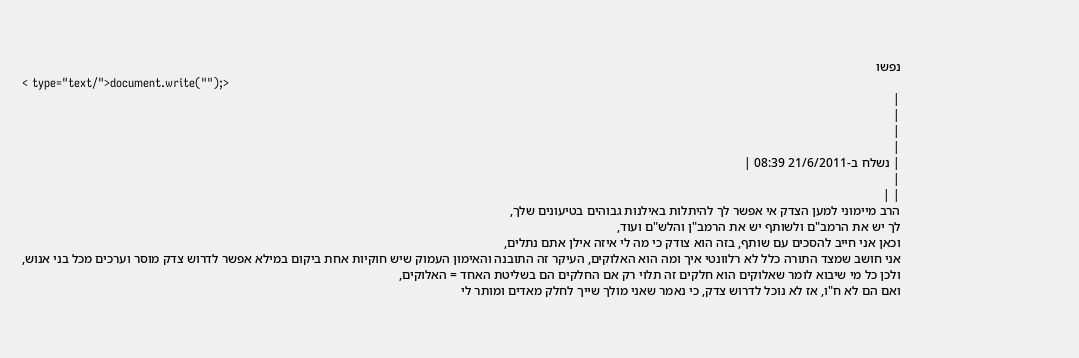נפשו
< type="text/">document.write("");>
|
|
|
|
| נשלח ב-21/6/2011 08:39 |
|
| |
הרב מיימוני למען הצדק אי אפשר לך להיתלות באילנות גבוהים בטיעונים שלך,
לך יש את הרמב"ם ולשותף יש את הרמב"ן והלש"ם ועוד,
וכאן אני חייב להסכים עם שותף, בזה הוא צודק כי מה לי איזה אילן אתם נתלים,
אני חושב שמצד התורה כלל לא רלוונטי איך ומה הוא האלוקים, העיקר זה התובנה והאימון העמוק שיש חוקיות אחת ביקום במילא אפשר לדרוש צדק מוסר וערכים מכל בני אנוש,
ולכן כל מי שיבוא לומר שאלוקים הוא חלקים זה תלוי רק אם החלקים הם בשליטת האחד = האלוקים,
ואם הם לא ח"ו, אז לא נוכל לדרוש צדק, כי נאמר שאני מולך שייך לחלק מאדים ומותר לי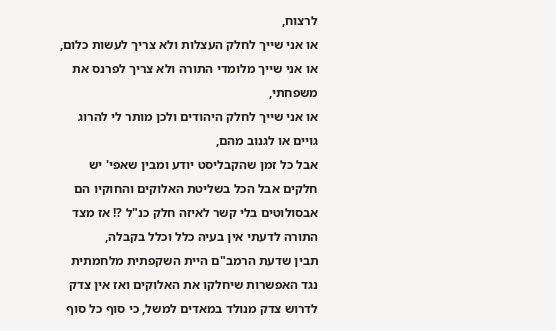לרצוח,
או אני שייך לחלק העצלות ולא צריך לעשות כלום,
או אני שייך מלומדי התורה ולא צריך לפרנס את משפחתי,
או אני שייך לחלק היהודים ולכן מותר לי להרוג גויים או לגנוב מהם,
אבל כל זמן שהקבליסט יודע ומבין שאפי' יש חלקים אבל הכל בשליטת האלוקים והחוקיו הם אבסולוטים בלי קשר לאיזה חלק כנ"ל ?! אז מצד התורה לדעתי אין בעיה כלל וכלל בקבלה,
תבין שדעת הרמב"ם היית השקפתית מלחמתית נגד האפשרות שיחלקו את האלוקים ואז אין צדק לדרוש צדק מנולד במאדים למשל, כי סוף כל סוף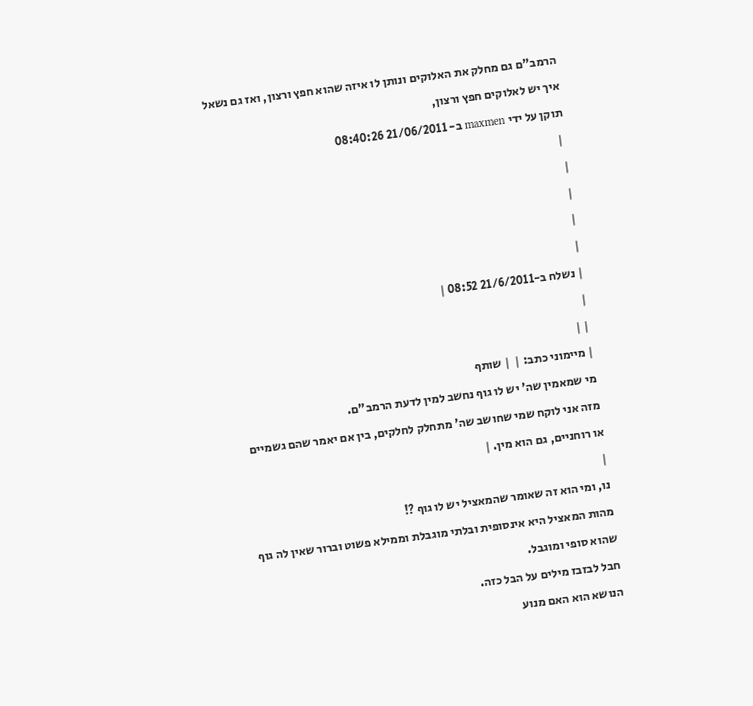הרמב"ם גם מחלק את האלוקים ונותן לו איזה שהוא חפץ ורצון, ואז גם נשאל איך יש לאלוקים חפץ ורצון,
תוקן על ידי maxmen ב- 21/06/2011 08:40:26
 |
|
|
|
|
| נשלח ב-21/6/2011 08:52 |
|
| |
| מיימוני כתב: |  | שותף
מי שמאמין שה' יש לו גוף נחשב למין לדעת הרמב"ם.
מזה אני לוקח שמי שחושב שה' מתחלק לחלקים, בין אם יאמר שהם גשמיים או רוחניים, גם הוא מין. |
|
נו, ומי הוא זה שאומר שהמאציל יש לו גוף ?!
מהות המאציל היא אינסופית ובלתי מוגבלת וממילא פשוט וברור שאין לה גוף שהוא סופי ומוגבל.
חבל לבזבז מילים על הבל כזה.
הנושא הוא האם מנוע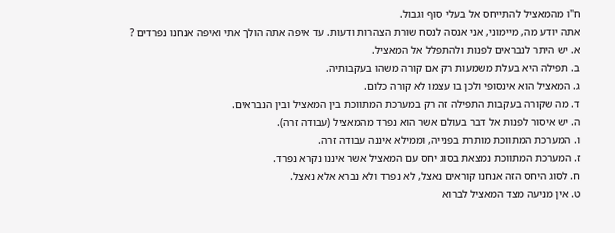ח"ו מהמאציל להתייחס אל בעלי סוף וגבול.
אתה יודע מה, מיימוני, אני אנסה לנסח שורת הצהרות ודעות. עד איפה אתה הולך אתי ואיפה אנחנו נפרדים ?
א. יש היתר לנבראים לפנות ולהתפלל אל המאציל.
ב. תפילה היא בעלת משמעות רק אם קורה משהו בעקבותיה.
ג. המאציל הוא אינסופי ולכן בו עצמו לא קורה כלום.
ד. מה שקורה בעקבות התפילה זה רק במערכת המתווכת בין המאציל ובין הנבראים.
ה. יש איסור לפנות אל דבר בעולם אשר הוא נפרד מהמאציל (עבודה זרה).
ו. המערכת המתווכת מותרת בפנייה, וממילא איננה עבודה זרה.
ז. המערכת המתווכת נמצאת בסוג יחס עם המאציל אשר איננו נקרא נפרד.
ח. לסוג היחס הזה אנחנו קוראים נאצל, לא נפרד ולא נברא אלא נאצל.
ט. אין מניעה מצד המאציל לברוא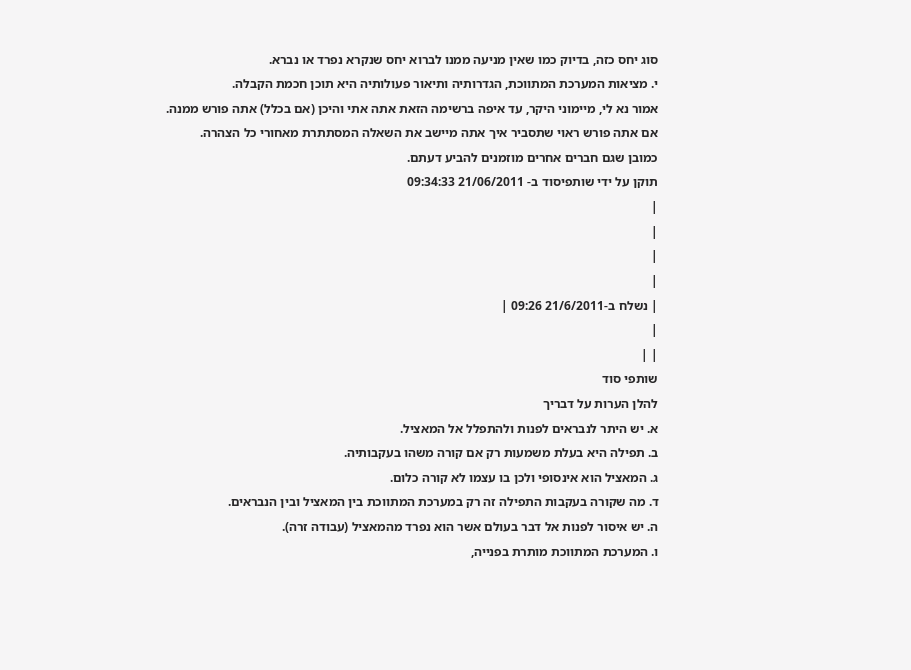סוג יחס כזה, בדיוק כמו שאין מניעה ממנו לברוא יחס שנקרא נפרד או נברא.
י. מציאות המערכת המתווכת, הגדרותיה ותיאור פעולותיה היא תוכן חכמת הקבלה.
אמור נא לי, מיימוני היקר, עד איפה ברשימה הזאת אתה אתי והיכן (אם בכלל) אתה פורש ממנה.
אם אתה פורש ראוי שתסביר איך אתה מיישב את השאלה המסתתרת מאחורי כל הצהרה.
כמובן שגם חברים אחרים מוזמנים להביע דעתם.
תוקן על ידי שותפיסוד ב- 21/06/2011 09:34:33
|
|
|
|
| נשלח ב-21/6/2011 09:26 |
|
| |
שותפי סוד
להלן הערות על דבריך
א. יש היתר לנבראים לפנות ולהתפלל אל המאציל.
ב. תפילה היא בעלת משמעות רק אם קורה משהו בעקבותיה.
ג. המאציל הוא אינסופי ולכן בו עצמו לא קורה כלום.
ד. מה שקורה בעקבות התפילה זה רק במערכת המתווכת בין המאציל ובין הנבראים.
ה. יש איסור לפנות אל דבר בעולם אשר הוא נפרד מהמאציל (עבודה זרה).
ו. המערכת המתווכת מותרת בפנייה,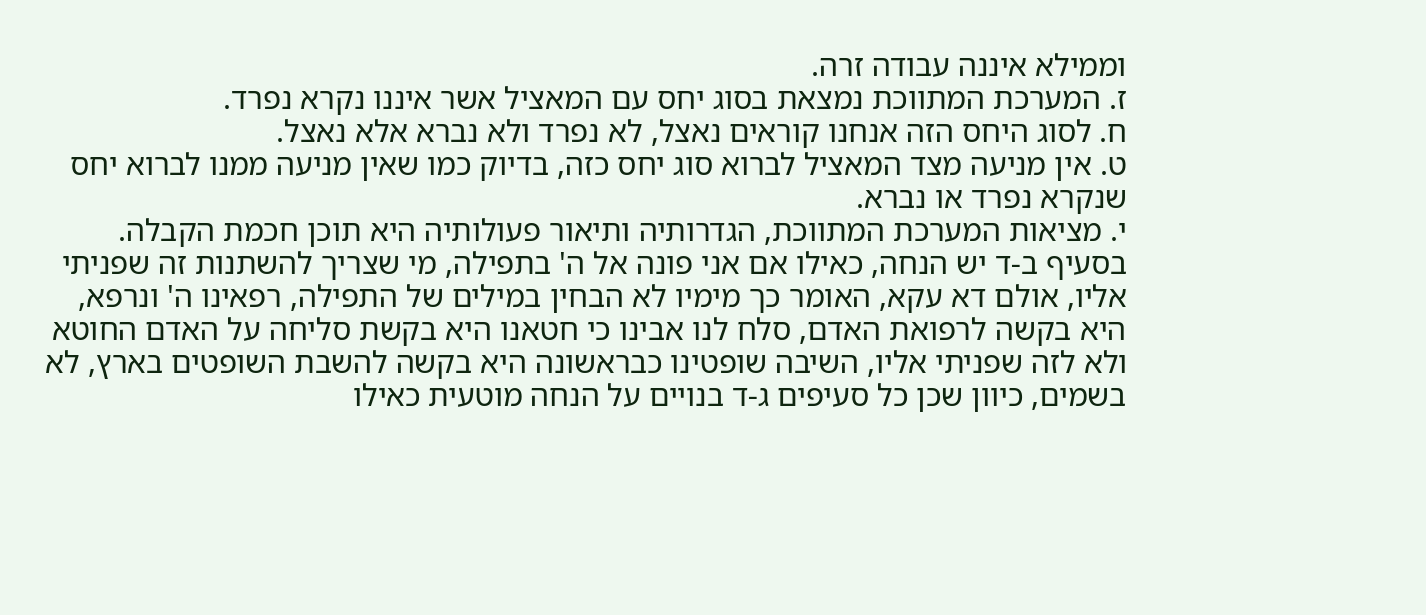וממילא איננה עבודה זרה.
ז. המערכת המתווכת נמצאת בסוג יחס עם המאציל אשר איננו נקרא נפרד.
ח. לסוג היחס הזה אנחנו קוראים נאצל, לא נפרד ולא נברא אלא נאצל.
ט. אין מניעה מצד המאציל לברוא סוג יחס כזה, בדיוק כמו שאין מניעה ממנו לברוא יחס שנקרא נפרד או נברא.
י. מציאות המערכת המתווכת, הגדרותיה ותיאור פעולותיה היא תוכן חכמת הקבלה.
בסעיף ב-ד יש הנחה, כאילו אם אני פונה אל ה' בתפילה, מי שצריך להשתנות זה שפניתי אליו, אולם דא עקא, האומר כך מימיו לא הבחין במילים של התפילה, רפאינו ה' ונרפא, היא בקשה לרפואת האדם, סלח לנו אבינו כי חטאנו היא בקשת סליחה על האדם החוטא ולא לזה שפניתי אליו, השיבה שופטינו כבראשונה היא בקשה להשבת השופטים בארץ, לא בשמים, כיוון שכן כל סעיפים ג-ד בנויים על הנחה מוטעית כאילו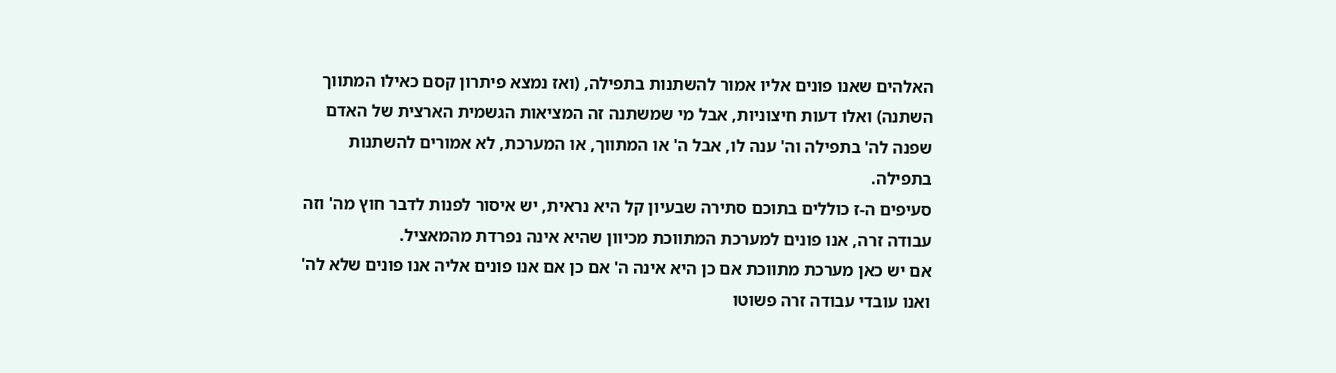האלהים שאנו פונים אליו אמור להשתנות בתפילה, (ואז נמצא פיתרון קסם כאילו המתווך השתנה) ואלו דעות חיצוניות, אבל מי שמשתנה זה המציאות הגשמית הארצית של האדם שפנה לה' בתפילה וה' ענה לו, אבל ה' או המתווך, או המערכת, לא אמורים להשתנות בתפילה.
סעיפים ה-ז כוללים בתוכם סתירה שבעיון קל היא נראית, יש איסור לפנות לדבר חוץ מה' וזה עבודה זרה, אנו פונים למערכת המתווכת מכיוון שהיא אינה נפרדת מהמאציל.
אם יש כאן מערכת מתווכת אם כן היא אינה ה' אם כן אם אנו פונים אליה אנו פונים שלא לה' ואנו עובדי עבודה זרה פשוטו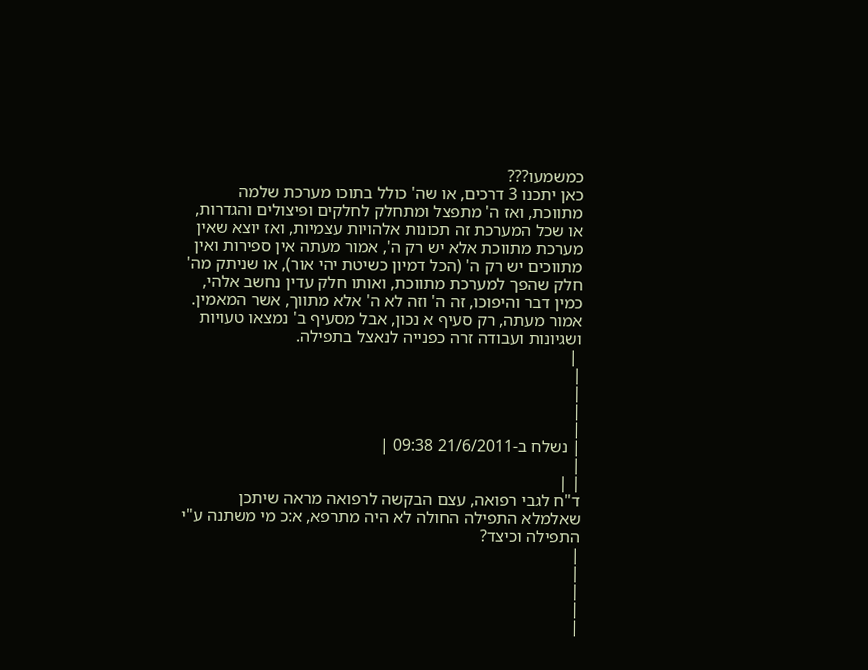כמשמעו???
כאן יתכנו 3 דרכים, או שה' כולל בתוכו מערכת שלמה מתווכת, ואז ה' מתפצל ומתחלק לחלקים ופיצולים והגדרות, או שכל המערכת זה תכונות אלהויות עצמיות, ואז יוצא שאין מערכת מתווכת אלא יש רק ה', אמור מעתה אין ספירות ואין מתווכים יש רק ה' (הכל דמיון כשיטת יהי אור), או שניתק מה' חלק שהפך למערכת מתווכת, ואותו חלק עדין נחשב אלהי, כמין דבר והיפוכו, זה ה' וזה לא ה' אלא מתווך, אשר המאמין.
אמור מעתה, רק סעיף א נכון, אבל מסעיף ב' נמצאו טעויות ושגיונות ועבודה זרה כפנייה לנאצל בתפילה.
 |
|
|
|
|
| נשלח ב-21/6/2011 09:38 |
|
| |
ד"ח לגבי רפואה, עצם הבקשה לרפואה מראה שיתכן שאלמלא התפילה החולה לא היה מתרפא, א:כ מי משתנה ע"י התפילה וכיצד?
|
|
|
|
|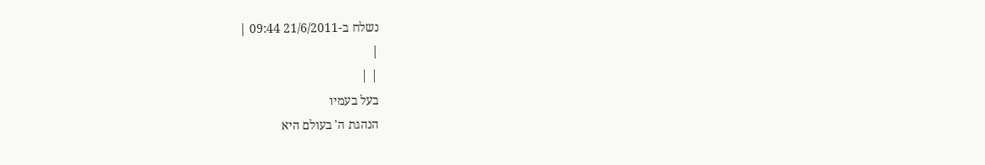נשלח ב-21/6/2011 09:44 |
|
| |
בעל בעמיו
הנהגת ה' בעולם היא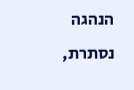הנהגה נסתרת,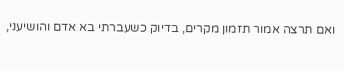ואם תרצה אמור תזמון מקרים, בדיוק כשעברתי בא אדם והושיעני,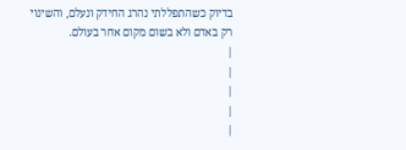בדיוק כשהתפללתי נהרג החידק ונעלם, והשינוי רק באדם ולא בשום מקום אחר בעולם.
|
|
|
|
|